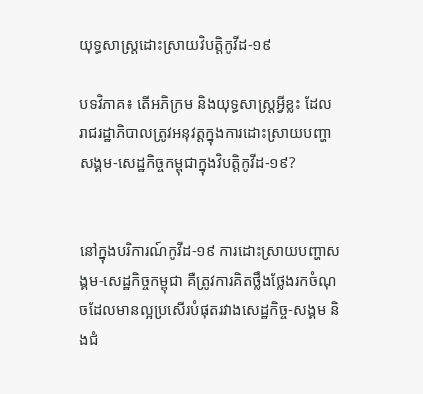យុទ្ធសាស្ត្រដោះស្រាយវិបត្តិកូវីដ-១៩

បទវិភាគ៖ តើអភិក្រម និងយុទ្ធសាស្ត្រអ្វីខ្លះ ដែលរាជរដ្ឋាភិបាលត្រូវអនុវត្តក្នុងការដោះស្រាយបញ្ហាសង្គម-សេដ្ឋកិច្ចកម្ពុជាក្នុងវិបត្តិកូវីដ-១៩?


នៅក្នុងបរិការណ៍កូវីដ-១៩ ការដោះស្រាយបញ្ហាសង្គម-សេដ្ឋកិច្ចកម្ពុជា គឺត្រូវការគិតថ្លឹងថ្លែងរកចំណុចដែលមានល្អប្រសើរបំផុតរវាងសេដ្ឋកិច្ច-សង្គម និងជំ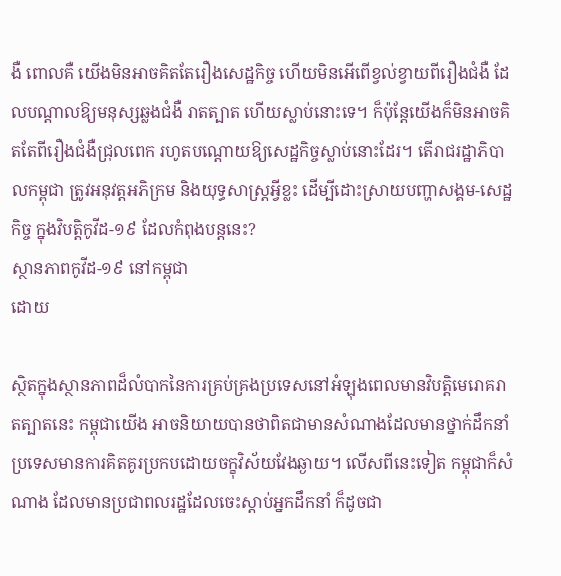ងឺ ពោលគឺ យើងមិនអាចគិតតែរឿងសេដ្ឋកិច្ច ហើយមិនអើពើខ្វល់ខ្វាយពីរឿងជំងឺ ដែលបណ្តាលឱ្យមនុស្សឆ្លងជំងឺ រាតត្បាត ហើយស្លាប់នោះទេ។ ក៏ប៉ុន្តែយើងក៏មិនអាចគិតតែពីរឿងជំងឺជ្រុលពេក រហូតបណ្តោយឱ្យសេដ្ឋកិច្ចស្លាប់នោះដែរ។ តើរាជរដ្ឋាភិបាលកម្ពុជា ត្រូវអនុវត្តអភិក្រម និងយុទ្ធសាស្ត្រអ្វីខ្លះ ដើម្បីដោះស្រាយបញ្ហាសង្គម-សេដ្ឋកិច្ច ក្នុងវិបត្តិកូវីដ-១៩ ដែលកំពុងបន្ដនេះ?
ស្ថានភាពកូវីដ-១៩ នៅកម្ពុជា
ដោយ

ស្ថិតក្នុងស្ថានភាពដ៏លំបាកនៃការគ្រប់គ្រងប្រទេសនៅអំឡុងពេលមានវិបត្តិមេរោគរាតត្បាតនេះ កម្ពុជាយើង អាចនិយាយបានថាពិតជាមានសំណាងដែលមានថ្នាក់ដឹកនាំប្រទេសមានការគិតគូរប្រកបដោយចក្ខុវិស័យវែងឆ្ងាយ។ លើសពីនេះទៀត កម្ពុជាក៏សំណាង ដែលមានប្រជាពលរដ្ឋដែលចេះស្ដាប់អ្នកដឹកនាំ ក៏ដូចជា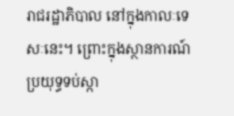រាជរដ្ឋាភិបាល នៅក្នុងកាលៈទេសៈនេះ។ ព្រោះក្នុងស្ថានការណ៍ ប្រយុទ្ធទប់ស្កា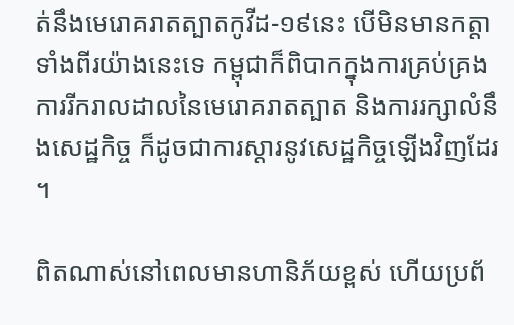ត់នឹងមេរោគរាតត្បាតកូវីដ-១៩នេះ បើមិនមានកត្តាទាំងពីរយ៉ាងនេះទេ កម្ពុជាក៏ពិបាកក្នុងការគ្រប់គ្រងការរីករាលដាលនៃមេរោគរាតត្បាត និងការរក្សាលំនឹងសេដ្ឋកិច្ច ក៏ដូចជាការស្ដារនូវសេដ្ឋកិច្ចឡើងវិញដែរ។

ពិតណាស់នៅពេលមានហានិភ័យខ្ពស់ ហើយប្រព័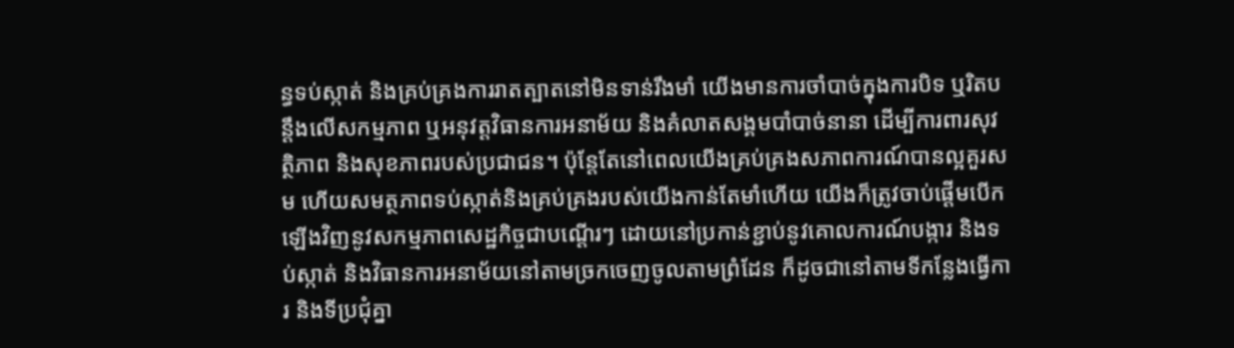ន្ធទប់ស្កាត់ និងគ្រប់គ្រងការរាតត្បាតនៅមិនទាន់រឹងមាំ យើងមានការចាំបាច់ក្នុងការបិទ ឬរិតបន្តឹងលើសកម្មភាព ឬអនុវត្តវិធានការអនាម័យ និងគំលាតសង្គមបាំបាច់នានា ដើម្បីការពារសុវត្ថិភាព និងសុខភាពរបស់ប្រជាជន។ ប៉ុន្តែតែនៅពេលយើងគ្រប់គ្រងសភាពការណ៍បានល្អគួរសម ហើយសមត្ថភាពទប់ស្កាត់និងគ្រប់គ្រងរបស់យើងកាន់តែមាំហើយ យើងក៏ត្រូវចាប់ផ្តើមបើកឡើងវិញនូវសកម្មភាពសេដ្ឋកិច្ចជាបណ្តើរៗ ដោយនៅប្រកាន់ខ្ជាប់នូវគោលការណ៍បង្ការ និងទប់ស្កាត់ និងវិធានការអនាម័យនៅតាមច្រកចេញចូលតាមព្រំដែន ក៏ដូចជានៅតាមទីកន្លែងធ្វើការ និងទីប្រជុំគ្នា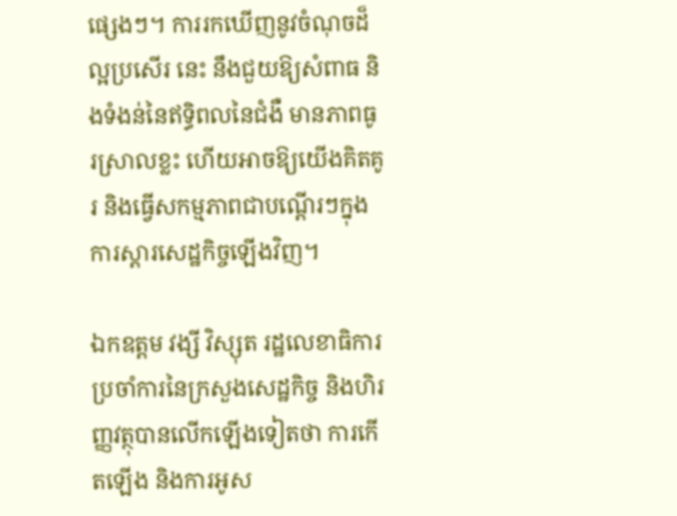ផ្សេងៗ។ ការរកឃើញនូវចំណុចដ៏ល្អប្រសើរ នេះ នឹងជួយឱ្យសំពាធ និងទំងន់នៃឥទ្ធិពលនៃជំងឺ មានភាពធូរស្រាលខ្លះ ហើយអាចឱ្យយើងគិតគូរ និងធ្វើសកម្មភាពជាបណ្តើរៗក្នុងការស្តារសេដ្ឋកិច្ចឡើងវិញ។

ឯកឧត្តម វង្សី វិស្សុត រដ្ឋលេខាធិការប្រចាំការនៃក្រសួងសេដ្ឋកិច្ច និងហិរញ្ញវត្ថុបានលើកឡើងទៀតថា ការកើតឡើង និងការអូស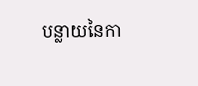បន្លាយនៃកា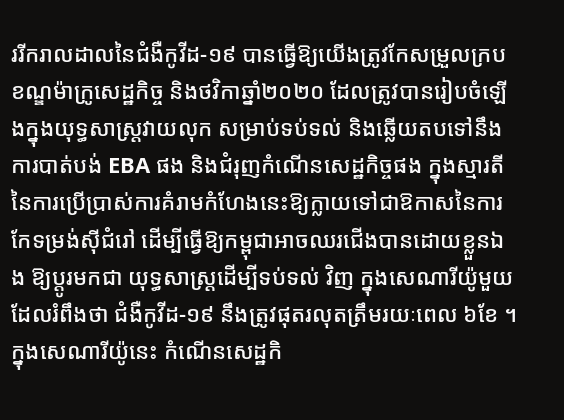ររីករាលដាលនៃជំងឺកូវីដ-១៩ បានធ្វើឱ្យយើងត្រូវកែសម្រួលក្របខណ្ឌម៉ាក្រូសេដ្ឋកិច្ច និងថវិកាឆ្នាំ២០២០ ដែលត្រូវបានរៀបចំឡើងក្នុងយុទ្ធសាស្ត្រវាយលុក សម្រាប់ទប់ទល់ និងឆ្លើយតបទៅនឹងការបាត់បង់ EBA ផង និងជំរុញកំណើនសេដ្ឋកិច្ចផង ក្នុងស្មារតីនៃការប្រើប្រាស់ការគំរាមកំហែងនេះឱ្យក្លាយទៅជាឱកាសនៃការកែទម្រង់ស៊ីជំរៅ ដើម្បីធ្វើឱ្យកម្ពុជាអាចឈរជើងបានដោយខ្លួនឯង ឱ្យប្តូរមកជា យុទ្ធសាស្ត្រដើម្បីទប់ទល់ វិញ ក្នុងសេណារីយ៉ូមួយដែលរំពឹងថា ជំងឺកូវីដ-១៩ នឹងត្រូវផុតរលុតត្រឹមរយៈពេល ៦ខែ ។ ក្នុងសេណារីយ៉ូនេះ កំណើនសេដ្ឋកិ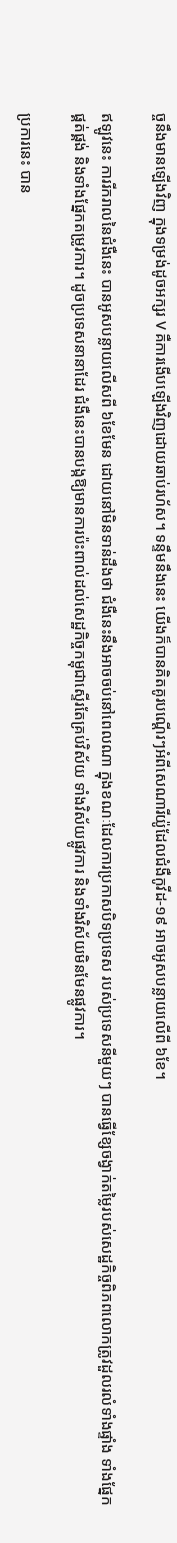ច្ចនឹងមានឡើងវិញ ក្នុងទម្រង់ដូចអក្សរ V គឺការងើបឡើងវិញដោយឆាប់រហ័ស។ ទន្ទឹមនឹងនេះ យើងក៏បានគិតគូរបណ្តើរៗអំពីសេណារីយ៉ូដែលជំងឺកូវីដ-១៩ អាចអូសបន្លាយលើពី ៦ខែ។

ឥឡូវនេះ ការរីករាលនៃជំងឺនេះ បានអូសបន្លាយលើសពី ៦ខែមែន ដោយនៅមិនទាន់ដឹងថា ជំងឺនេះនឹងអាចចប់នៅពេលណា ក្នុងខណៈដែលការប្រកាសបិទប្រទេស របស់ប្រទេសនីមួយៗ បានធ្វើខ្សែចង្វាក់តម្លៃរបស់សេដ្ឋកិច្ចពិភពលោកត្រូវដួលរលំទាំងផ្ទាំង ទាំងផ្នែកផ្គត់ផ្គង់ និងទាំងផ្នែកតម្រូវការ។ ដូចប្រទេសនានាដែរ ជំងឺនេះបានបង្កឱ្យមានការប៉ះពាល់ដល់សេដ្ឋកិច្ចកម្ពុជាស្ទើរតែគ្រប់វិស័យ ទាំងវិស័យផ្លូវការ និងទាំងវិស័យមិនមែនផ្លូវការ។

ប្រការនេះ បាន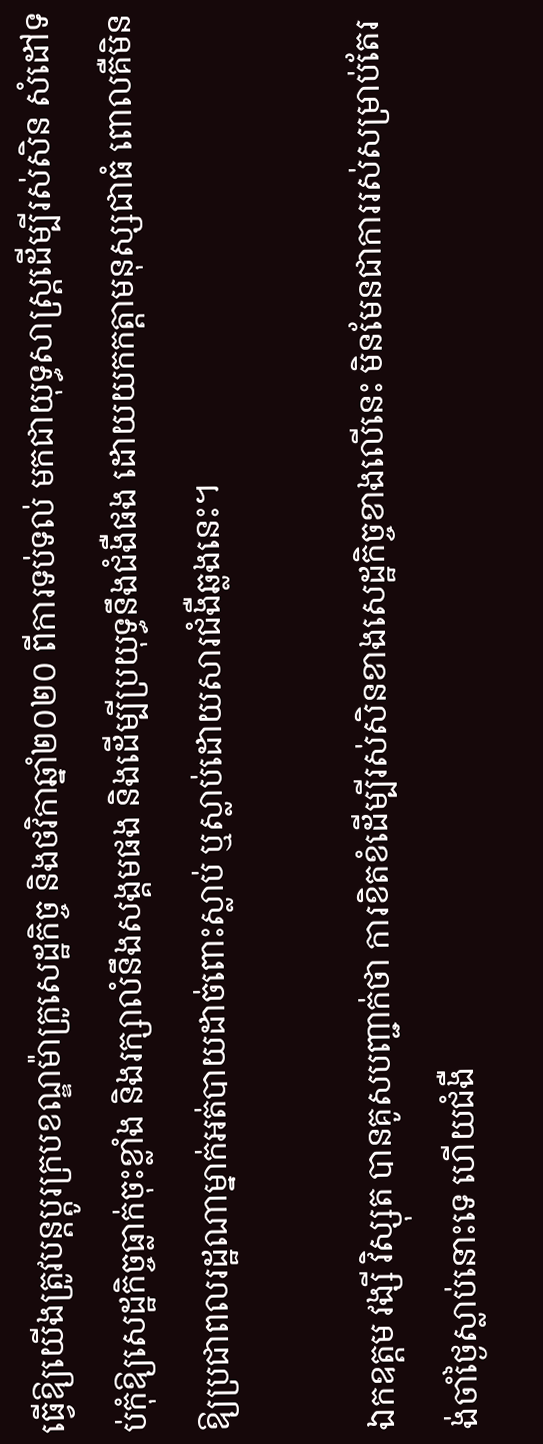ធ្វើឱ្យយើងត្រូវបន្តប្តូរក្របខណ្ឌម៉ាក្រូសេដ្ឋកិច្ច និងថវិកាឆ្នាំ២០២០ ពីការទប់ទល់ មកជាយុទ្ធសាស្ត្រដើម្បីរស់សិន សំដៅទប់កុំឱ្យសេដ្ឋកិច្ចធ្លាក់ចុះខ្លាំង និងរក្សាលំនឹងសង្គមផង និងដើម្បីប្រយុទ្ធនឹងជំងឺផង ដោយយកកត្តាមនុស្សជាធំ ពោលគឺមិនឱ្យប្រជាពលរដ្ឋណាម្នាក់អត់បាយដាច់ពោះស្លាប់ ឬស្លាប់ដោយសារជំងឺឆ្លងនេះ។

ឯកឧត្តម វង្សី វិស្សុត បានគូសបញ្ជាក់ថា ការខិតខំដើម្បីរស់សិនខាងសេដ្ឋកិច្ចខាងលើនេះ មិនមែនជាការរស់សម្រាប់តែរង់ចាំថ្ងៃស្លាប់នោះទេ ហើយជំងឺ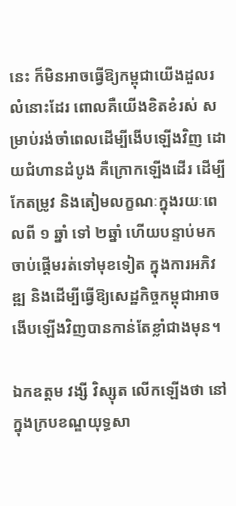នេះ ក៏មិនអាចធ្វើឱ្យកម្ពុជាយើងដួលរលំនោះដែរ ពោលគឺយើងខិតខំរស់ សម្រាប់រង់ចាំពេលដើម្បីងើបឡើងវិញ ដោយជំហានដំបូង គឺក្រោកឡើងដើរ ដើម្បីកែតម្រូវ និងតៀមលក្ខណៈក្នុងរយៈពេលពី ១ ឆ្នាំ ទៅ ២ឆ្នាំ ហើយបន្ទាប់មកចាប់ផ្តើមរត់ទៅមុខទៀត ក្នុងការអភិវឌ្ឍ និងដើម្បីធ្វើឱ្យសេដ្ឋកិច្ចកម្ពុជាអាចងើបឡើងវិញបានកាន់តែខ្លាំជាងមុន។

ឯកឧត្តម វង្សី វិស្សុត លើកឡើងថា នៅក្នុងក្របខណ្ឌយុទ្ធសា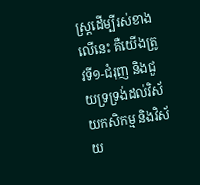ស្ត្រដើម្បីរស់ខាងលើនេះ គឺយើងត្រូវទី១-ជំរុញ និងជួយទ្រទ្រង់ដល់វិស័យកសិកម្ម និងវិស័យ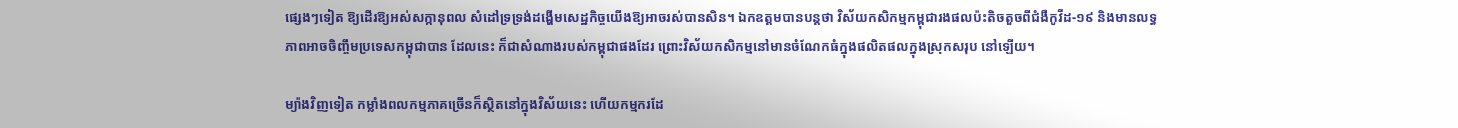ផ្សេងៗទៀត ឱ្យដើរឱ្យអស់សក្កានុពល សំដៅទ្រទ្រង់ដង្ហើមសេដ្ឋកិច្ចយើងឱ្យអាចរស់បានសិន។ ឯកឧត្តមបានបន្តថា វិស័យកសិកម្មកម្ពុជារងផលប៉ះតិចតួចពីជំងឺកូវីដ-១៩ និងមានលទ្ធភាពអាចចិញ្ចឹមប្រទេសកម្ពុជាបាន ដែលនេះ ក៏ជាសំណាងរបស់កម្ពុជាផងដែរ ព្រោះវិស័យកសិកម្មនៅមានចំណែកធំក្នុងផលិតផលក្នុងស្រុកសរុប នៅឡើយ។

ម្យ៉ាងវិញទៀត កម្លាំងពលកម្មភាគច្រើនក៏សិ្ថតនៅក្នុងវិស័យនេះ ហើយកម្មករដែ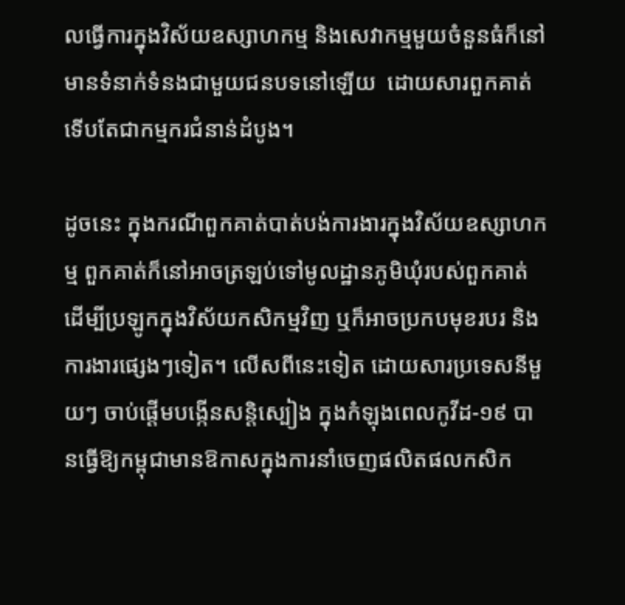លធ្វើការក្នុងវិស័យឧស្សាហកម្ម និងសេវាកម្មមួយចំនួនធំក៏នៅមានទំនាក់ទំនងជាមួយជនបទនៅឡើយ  ដោយសារពួកគាត់ទើបតែជាកម្មករជំនាន់ដំបូង។

ដូចនេះ ក្នុងករណីពួកគាត់បាត់បង់ការងារក្នុងវិស័យឧស្សាហកម្ម ពួកគាត់ក៏នៅអាចត្រឡប់ទៅមូលដ្ឋានភូមិឃុំរបស់ពួកគាត់ ដើម្បីប្រឡូកក្នុងវិស័យកសិកម្មវិញ ឬក៏អាចប្រកបមុខរបរ និងការងារផ្សេងៗទៀត។ លើសពីនេះទៀត ដោយសារប្រទេសនីមួយៗ ចាប់ផ្តើមបង្កើនសន្តិស្បៀង ក្នុងកំឡុងពេលកូវីដ-១៩ បានធ្វើឱ្យកម្ពុជាមានឱកាសក្នុងការនាំចេញផលិតផលកសិក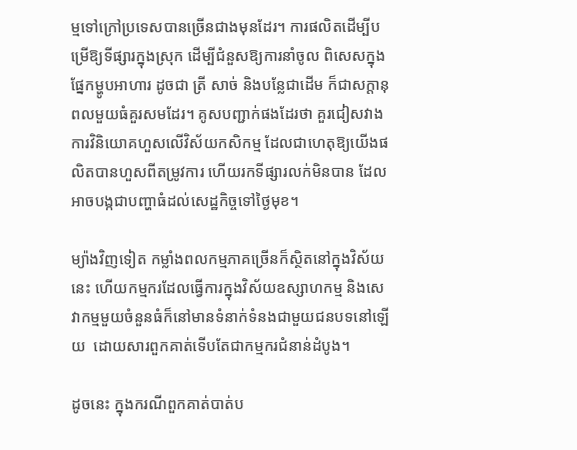ម្មទៅក្រៅប្រទេសបានច្រើនជាងមុនដែរ។ ការផលិតដើម្បីបម្រើឱ្យទីផ្សារក្នុងស្រុក ដើម្បីជំនួសឱ្យការនាំចូល ពិសេសក្នុងផ្នែកម្ហូបអាហារ ដូចជា ត្រី សាច់ និងបន្លែជាដើម ក៏ជាសក្តានុពលមួយធំគួរសមដែរ។ គូសបញ្ជាក់ផងដែរថា គួរជៀសវាងការវិនិយោគហួសលើវិស័យកសិកម្ម ដែលជាហេតុឱ្យយើងផលិតបានហួសពីតម្រូវការ ហើយរកទីផ្សារលក់មិនបាន ដែលអាចបង្កជាបញ្ហាធំដល់សេដ្ឋកិច្ចទៅថ្ងៃមុខ។

ម្យ៉ាងវិញទៀត កម្លាំងពលកម្មភាគច្រើនក៏សិ្ថតនៅក្នុងវិស័យនេះ ហើយកម្មករដែលធ្វើការក្នុងវិស័យឧស្សាហកម្ម និងសេវាកម្មមួយចំនួនធំក៏នៅមានទំនាក់ទំនងជាមួយជនបទនៅឡើយ  ដោយសារពួកគាត់ទើបតែជាកម្មករជំនាន់ដំបូង។

ដូចនេះ ក្នុងករណីពួកគាត់បាត់ប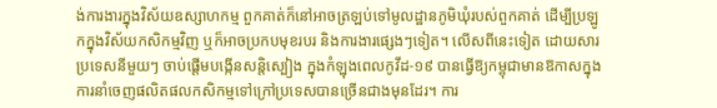ង់ការងារក្នុងវិស័យឧស្សាហកម្ម ពួកគាត់ក៏នៅអាចត្រឡប់ទៅមូលដ្ឋានភូមិឃុំរបស់ពួកគាត់ ដើម្បីប្រឡូកក្នុងវិស័យកសិកម្មវិញ ឬក៏អាចប្រកបមុខរបរ និងការងារផ្សេងៗទៀត។ លើសពីនេះទៀត ដោយសារប្រទេសនីមួយៗ ចាប់ផ្តើមបង្កើនសន្តិស្បៀង ក្នុងកំឡុងពេលកូវីដ-១៩ បានធ្វើឱ្យកម្ពុជាមានឱកាសក្នុងការនាំចេញផលិតផលកសិកម្មទៅក្រៅប្រទេសបានច្រើនជាងមុនដែរ។ ការ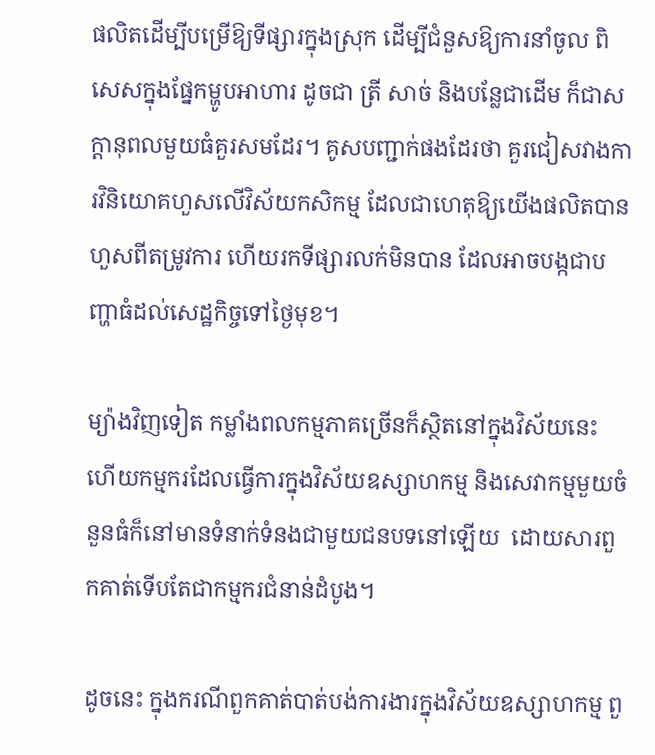ផលិតដើម្បីបម្រើឱ្យទីផ្សារក្នុងស្រុក ដើម្បីជំនួសឱ្យការនាំចូល ពិសេសក្នុងផ្នែកម្ហូបអាហារ ដូចជា ត្រី សាច់ និងបន្លែជាដើម ក៏ជាសក្តានុពលមួយធំគួរសមដែរ។ គូសបញ្ជាក់ផងដែរថា គួរជៀសវាងការវិនិយោគហួសលើវិស័យកសិកម្ម ដែលជាហេតុឱ្យយើងផលិតបានហួសពីតម្រូវការ ហើយរកទីផ្សារលក់មិនបាន ដែលអាចបង្កជាបញ្ហាធំដល់សេដ្ឋកិច្ចទៅថ្ងៃមុខ។

ម្យ៉ាងវិញទៀត កម្លាំងពលកម្មភាគច្រើនក៏សិ្ថតនៅក្នុងវិស័យនេះ ហើយកម្មករដែលធ្វើការក្នុងវិស័យឧស្សាហកម្ម និងសេវាកម្មមួយចំនួនធំក៏នៅមានទំនាក់ទំនងជាមួយជនបទនៅឡើយ  ដោយសារពួកគាត់ទើបតែជាកម្មករជំនាន់ដំបូង។

ដូចនេះ ក្នុងករណីពួកគាត់បាត់បង់ការងារក្នុងវិស័យឧស្សាហកម្ម ពួ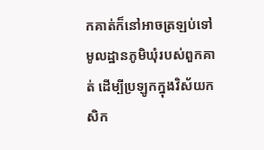កគាត់ក៏នៅអាចត្រឡប់ទៅមូលដ្ឋានភូមិឃុំរបស់ពួកគាត់ ដើម្បីប្រឡូកក្នុងវិស័យកសិក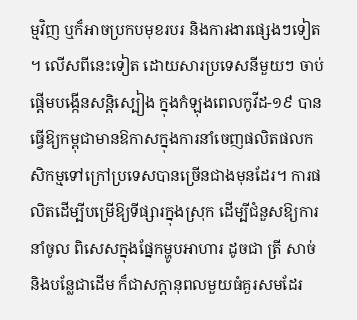ម្មវិញ ឬក៏អាចប្រកបមុខរបរ និងការងារផ្សេងៗទៀត។ លើសពីនេះទៀត ដោយសារប្រទេសនីមួយៗ ចាប់ផ្តើមបង្កើនសន្តិស្បៀង ក្នុងកំឡុងពេលកូវីដ-១៩ បានធ្វើឱ្យកម្ពុជាមានឱកាសក្នុងការនាំចេញផលិតផលកសិកម្មទៅក្រៅប្រទេសបានច្រើនជាងមុនដែរ។ ការផលិតដើម្បីបម្រើឱ្យទីផ្សារក្នុងស្រុក ដើម្បីជំនួសឱ្យការនាំចូល ពិសេសក្នុងផ្នែកម្ហូបអាហារ ដូចជា ត្រី សាច់ និងបន្លែជាដើម ក៏ជាសក្តានុពលមួយធំគួរសមដែរ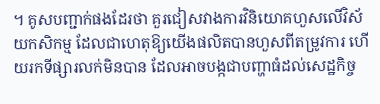។ គូសបញ្ជាក់ផងដែរថា គួរជៀសវាងការវិនិយោគហួសលើវិស័យកសិកម្ម ដែលជាហេតុឱ្យយើងផលិតបានហួសពីតម្រូវការ ហើយរកទីផ្សារលក់មិនបាន ដែលអាចបង្កជាបញ្ហាធំដល់សេដ្ឋកិច្ច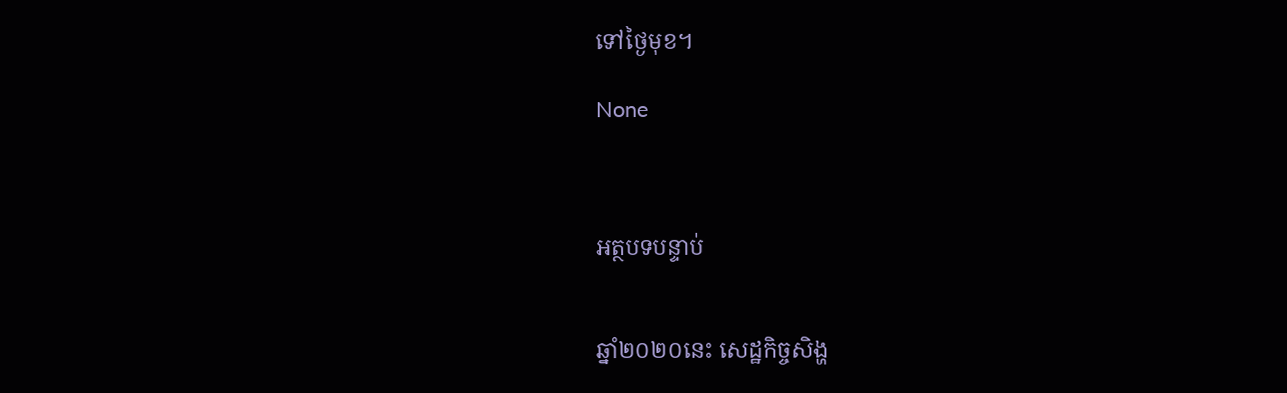ទៅថ្ងៃមុខ។

None



អត្ថបទបន្ទាប់


ឆ្នាំ២០២០នេះ សេដ្ឋកិច្ចសិង្ហ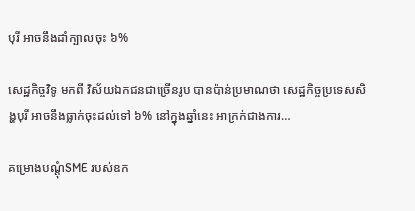បុរី អាចនឹងដាំក្បាលចុះ ៦%

សេដ្ឋកិច្ចវិទូ មកពី វិស័យឯកជនជាច្រើនរូប បានប៉ាន់ប្រមាណថា សេដ្ឋកិច្ចប្រទេសសិង្ហបុរី អាចនឹងធ្លាក់ចុះដល់ទៅ ៦% នៅក្នុងឆ្នាំនេះ អាក្រក់ជាងការ…

គម្រោងបណ្ដុំSME របស់ឧក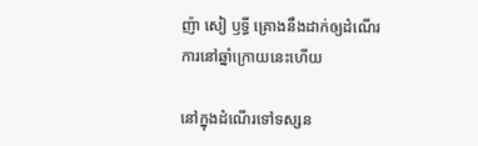ញ៉ា សៀ ឫទ្ធី គ្រោងនឹងដាក់ឲ្យដំណើរការនៅឆ្នាំក្រោយនេះហើយ

នៅក្នុងដំណើរទៅទស្សន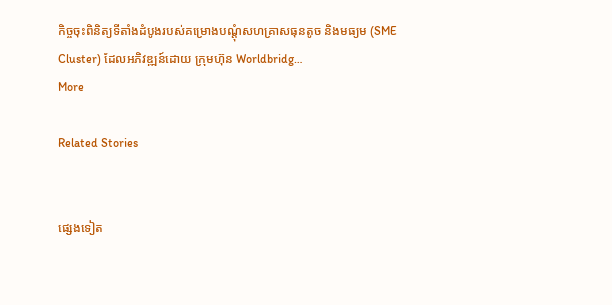កិច្ចចុះពិនិត្យទីតាំងដំបូងរបស់គម្រោងបណ្ដុំសហគ្រាសធុនតូច និងមធ្យម (SME Cluster) ដែលអភិវឌ្ឍន៍ដោយ ក្រុមហ៊ុន Worldbridg…
More

Related Stories


ផ្សេងទៀត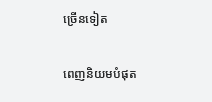ច្រើនទៀត

ពេញនិយមបំផុត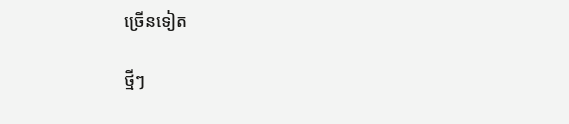ច្រើនទៀត

ថ្មីៗ